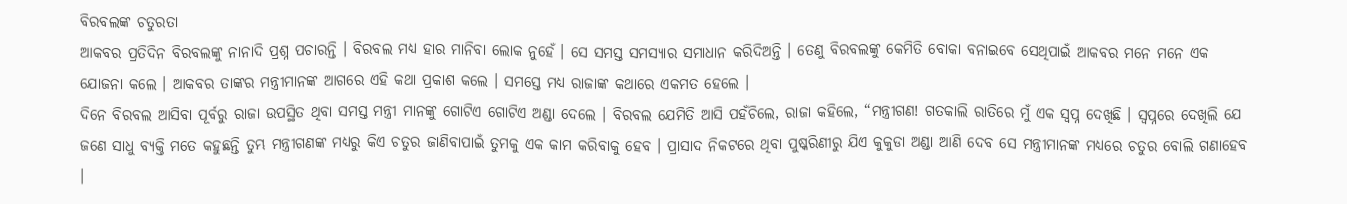ବିରବଲଙ୍କ ଚତୁରତା
ଆକବର ପ୍ରତିଦିନ ବିରବଲଙ୍କୁ ନାନାଦି ପ୍ରଶ୍ନ ପଚାରନ୍ତି । ବିରବଲ ମଧ୍ୟ ହାର ମାନିବା ଲୋକ ନୁହେଁ । ସେ ସମସ୍ତ ସମସ୍ୟାର ସମାଧାନ କରିଦିଅନ୍ତି । ତେଣୁ ବିରବଲଙ୍କୁ କେମିତି ବୋକା ବନାଇବେ ସେଥିପାଇଁ ଆକବର ମନେ ମନେ ଏକ ଯୋଜନା କଲେ । ଆକବର ତାଙ୍କର ମନ୍ତ୍ରୀମାନଙ୍କ ଆଗରେ ଏହି କଥା ପ୍ରକାଶ କଲେ । ସମସ୍ତେ ମଧ୍ୟ ରାଜାଙ୍କ କଥାରେ ଏକମତ ହେଲେ ।
ଦିନେ ବିରବଲ ଆସିବା ପୂର୍ବରୁ ରାଜା ଉପସ୍ଥିତ ଥିବା ସମସ୍ତ ମନ୍ତ୍ରୀ ମାନଙ୍କୁ ଗୋଟିଏ ଗୋଟିଏ ଅଣ୍ଡା ଦେଲେ । ବିରବଲ ଯେମିତି ଆସି ପହଁଚିଲେ, ରାଜା କହିଲେ, “ମନ୍ତ୍ରୀଗଣ! ଗତକାଲି ରାତିରେ ମୁଁ ଏକ ସ୍ୱପ୍ନ ଦେଖିଛି । ସ୍ୱପ୍ନରେ ଦେଖିଲି ଯେ ଜଣେ ସାଧୁ ବ୍ୟକ୍ତି ମତେ କହୁଛନ୍ତି ତୁମ୍ଭ ମନ୍ତ୍ରୀଗଣଙ୍କ ମଧ୍ୟରୁ କିଏ ଚତୁର ଜାଣିବାପାଇଁ ତୁମକୁ ଏକ କାମ କରିବାକୁ ହେବ । ପ୍ରାସାଦ ନିକଟରେ ଥିବା ପୁଷ୍କରିଣୀରୁ ଯିଏ କୁକୁଡା ଅଣ୍ଡା ଆଣି ଦେବ ସେ ମନ୍ତ୍ରୀମାନଙ୍କ ମଧ୍ୟରେ ଚତୁର ବୋଲି ଗଣାହେବ ।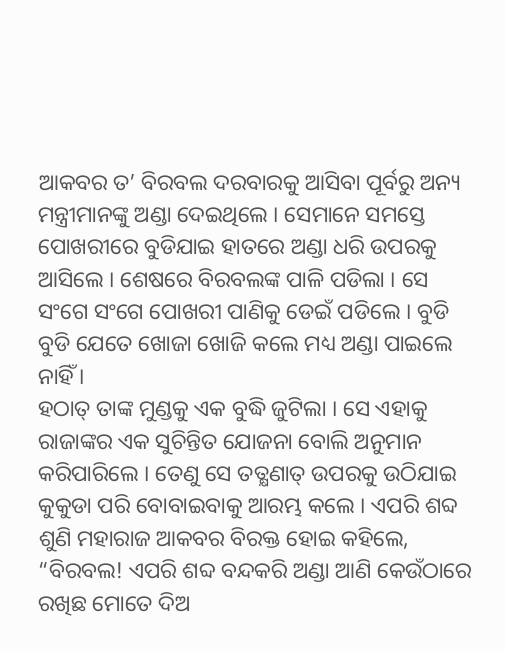ଆକବର ତ’ ବିରବଲ ଦରବାରକୁ ଆସିବା ପୂର୍ବରୁ ଅନ୍ୟ ମନ୍ତ୍ରୀମାନଙ୍କୁ ଅଣ୍ଡା ଦେଇଥିଲେ । ସେମାନେ ସମସ୍ତେ ପୋଖରୀରେ ବୁଡିଯାଇ ହାତରେ ଅଣ୍ଡା ଧରି ଉପରକୁ ଆସିଲେ । ଶେଷରେ ବିରବଲଙ୍କ ପାଳି ପଡିଲା । ସେ ସଂଗେ ସଂଗେ ପୋଖରୀ ପାଣିକୁ ଡେଇଁ ପଡିଲେ । ବୁଡି ବୁଡି ଯେତେ ଖୋଜା ଖୋଜି କଲେ ମଧ୍ୟ ଅଣ୍ଡା ପାଇଲେ ନାହିଁ ।
ହଠାତ୍ ତାଙ୍କ ମୁଣ୍ଡକୁ ଏକ ବୁଦ୍ଧି ଜୁଟିଲା । ସେ ଏହାକୁ ରାଜାଙ୍କର ଏକ ସୁଚିନ୍ତିତ ଯୋଜନା ବୋଲି ଅନୁମାନ କରିପାରିଲେ । ତେଣୁ ସେ ତତ୍କ୍ଷଣାତ୍ ଉପରକୁ ଉଠିଯାଇ କୁକୁଡା ପରି ବୋବାଇବାକୁ ଆରମ୍ଭ କଲେ । ଏପରି ଶବ୍ଦ ଶୁଣି ମହାରାଜ ଆକବର ବିରକ୍ତ ହୋଇ କହିଲେ, “ବିରବଲ! ଏପରି ଶବ୍ଦ ବନ୍ଦକରି ଅଣ୍ଡା ଆଣି କେଉଁଠାରେ ରଖିଛ ମୋତେ ଦିଅ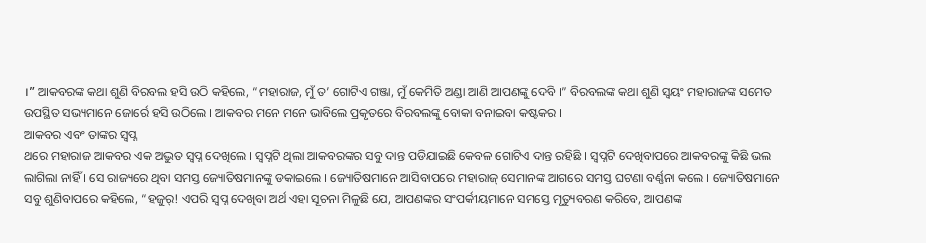।” ଆକବରଙ୍କ କଥା ଶୁଣି ବିରବଲ ହସି ଉଠି କହିଲେ, “ମହାରାଜ, ମୁଁ ତ’ ଗୋଟିଏ ଗଞ୍ଜା, ମୁଁ କେମିତି ଅଣ୍ଡା ଆଣି ଆପଣଙ୍କୁ ଦେବି ।” ବିରବଲଙ୍କ କଥା ଶୁଣି ସ୍ୱୟଂ ମହାରାଜଙ୍କ ସମେତ ଉପସ୍ଥିତ ସଭ୍ୟମାନେ ଜୋର୍ରେ ହସି ଉଠିଲେ । ଆକବର ମନେ ମନେ ଭାବିଲେ ପ୍ରକୃତରେ ବିରବଲଙ୍କୁ ବୋକା ବନାଇବା କଷ୍ଟକର ।
ଆକବର ଏବଂ ତାଙ୍କର ସ୍ୱପ୍ନ
ଥରେ ମହାରାଜ ଆକବର ଏକ ଅଦ୍ଭୁତ ସ୍ୱପ୍ନ ଦେଖିଲେ । ସ୍ୱପ୍ନଟି ଥିଲା ଆକବରଙ୍କର ସବୁ ଦାନ୍ତ ପଡିଯାଇଛି କେବଳ ଗୋଟିଏ ଦାନ୍ତ ରହିଛି । ସ୍ୱପ୍ନଟି ଦେଖିବାପରେ ଆକବରଙ୍କୁ କିଛି ଭଲ ଲାଗିଲା ନାହିଁ । ସେ ରାଜ୍ୟରେ ଥିବା ସମସ୍ତ ଜ୍ୟୋତିଷମାନଙ୍କୁ ଡକାଇଲେ । ଜ୍ୟୋତିଷମାନେ ଆସିବାପରେ ମହାରାଜ୍ ସେମାନଙ୍କ ଆଗରେ ସମସ୍ତ ଘଟଣା ବର୍ଣ୍ଣନା କଲେ । ଜ୍ୟୋତିଷମାନେ ସବୁ ଶୁଣିବାପରେ କହିଲେ, “ହଜୁର୍! ଏପରି ସ୍ୱପ୍ନ ଦେଖିବା ଅର୍ଥ ଏହା ସୂଚନା ମିଳୁଛି ଯେ, ଆପଣଙ୍କର ସଂପର୍କୀୟମାନେ ସମସ୍ତେ ମୃତ୍ୟୁବରଣ କରିବେ, ଆପଣଙ୍କ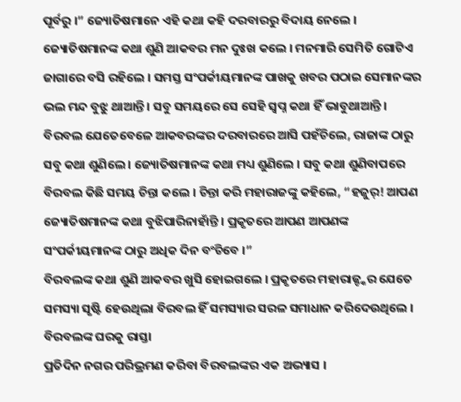ପୂର୍ବରୁ ।” ଜ୍ୟୋତିଷମାନେ ଏହି କଥା କହି ଦରବାରରୁ ବିଦାୟ ନେଲେ ।
ଜ୍ୟୋତିଷମାନଙ୍କ କଥା ଶୁଣି ଆକବର ମନ ଦୁଃଖ କଲେ । ମନମାରି ସେମିତି ଗୋଟିଏ ଜାଗାରେ ବସି ରହିଲେ । ସମସ୍ତ ସଂପର୍କୀୟମାନଙ୍କ ପାଖକୁ ଖବର ପଠାଇ ସେମାନଙ୍କର ଭଲ ମନ୍ଦ ବୁଝୁ ଥାଆନ୍ତି । ସବୁ ସମୟରେ ସେ ସେହି ସ୍ୱପ୍ନ କଥା ହିଁ ଭାବୁଥାଆନ୍ତି । ବିରବଲ ଯେତେବେଳେ ଆକବରଙ୍କର ଦରବାରରେ ଆସି ପହଁଚିଲେ, ରାଜାଙ୍କ ଠାରୁ ସବୁ କଥା ଶୁଣିଲେ । ଜ୍ୟୋତିଷମାନଙ୍କ କଥା ମଧ୍ୟ ଶୁଣିଲେ । ସବୁ କଥା ଶୁଣିବାପରେ ବିରବଲ କିଛି ସମୟ ଚିନ୍ତା କଲେ । ଚିନ୍ତା କରି ମହାରାଜଙ୍କୁ କହିଲେ, “ହଜୁର୍! ଆପଣ ଜ୍ୟୋତିଷମାନଙ୍କ କଥା ବୁଝିପାରିନାହାଁନ୍ତି । ପ୍ରକୃତରେ ଆପଣ ଆପଣଙ୍କ ସଂପର୍କୀୟମାନଙ୍କ ଠାରୁ ଅଧିକ ଦିନ ବଂଚିବେ ।”
ବିରବଲଙ୍କ କଥା ଶୁଣି ଆକବର ଖୁସି ହୋଇଗଲେ । ପ୍ରକୃତରେ ମହାରାଜ୍ଙ୍କର ଯେତେ ସମସ୍ୟା ସୃଷ୍ଟି ହେଉଥିଲା ବିରବଲ ହିଁ ସମସ୍ୟାର ସରଳ ସମାଧାନ କରିଦେଉଥିଲେ ।
ବିରବଲଙ୍କ ଘରକୁ ରାସ୍ତା
ପ୍ରତିଦିନ ନଗର ପରିଭ୍ରମଣ କରିବା ବିରବଲଙ୍କର ଏକ ଅଭ୍ୟାସ ।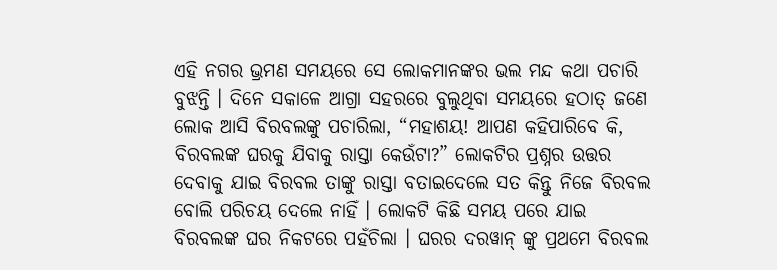ଏହି ନଗର ଭ୍ରମଣ ସମୟରେ ସେ ଲୋକମାନଙ୍କର ଭଲ ମନ୍ଦ କଥା ପଚାରି ବୁଝନ୍ତି । ଦିନେ ସକାଳେ ଆଗ୍ରା ସହରରେ ବୁଲୁଥିବା ସମୟରେ ହଠାତ୍ ଜଣେ ଲୋକ ଆସି ବିରବଲଙ୍କୁ ପଚାରିଲା, “ମହାଶୟ! ଆପଣ କହିପାରିବେ କି, ବିରବଲଙ୍କ ଘରକୁ ଯିବାକୁ ରାସ୍ତା କେଉଁଟା?” ଲୋକଟିର ପ୍ରଶ୍ନର ଉତ୍ତର ଦେବାକୁ ଯାଇ ବିରବଲ ତାଙ୍କୁ ରାସ୍ତା ବତାଇଦେଲେ ସତ କିନ୍ତୁ ନିଜେ ବିରବଲ ବୋଲି ପରିଚୟ ଦେଲେ ନାହିଁ । ଲୋକଟି କିଛି ସମୟ ପରେ ଯାଇ ବିରବଲଙ୍କ ଘର ନିକଟରେ ପହଁଚିଲା । ଘରର ଦରୱାନ୍ ଙ୍କୁ ପ୍ରଥମେ ବିରବଲ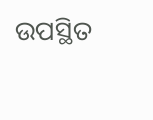ଉପସ୍ଥିତ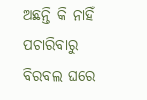ଅଛନ୍ତି କି ନାହିଁ ପଚାରିବାରୁ ବିରବଲ ଘରେ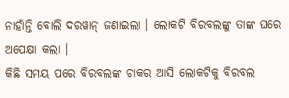ନାହାଁନ୍ତି ବୋଲି ଦରୱାନ୍ ଜଣାଇଲା । ଲୋକଟି ବିରବଲଙ୍କୁ ତାଙ୍କ ଘରେ ଅପେକ୍ଷା କଲା ।
କିଛି ସମୟ ପରେ ବିରବଲଙ୍କ ଚାକର ଆସି ଲୋକଟିକୁ ବିରବଲ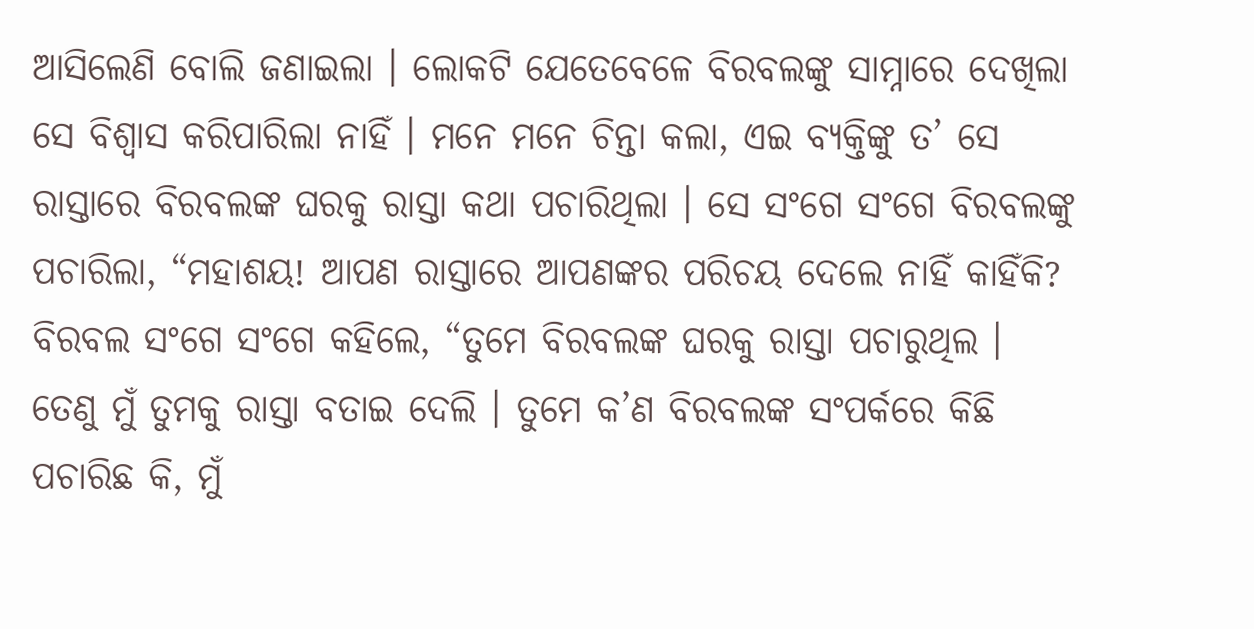ଆସିଲେଣି ବୋଲି ଜଣାଇଲା । ଲୋକଟି ଯେତେବେଳେ ବିରବଲଙ୍କୁ ସାମ୍ନାରେ ଦେଖିଲା ସେ ବିଶ୍ୱାସ କରିପାରିଲା ନାହିଁ । ମନେ ମନେ ଚିନ୍ତା କଲା, ଏଇ ବ୍ୟକ୍ତିଙ୍କୁ ତ’ ସେ ରାସ୍ତାରେ ବିରବଲଙ୍କ ଘରକୁ ରାସ୍ତା କଥା ପଚାରିଥିଲା । ସେ ସଂଗେ ସଂଗେ ବିରବଲଙ୍କୁ ପଚାରିଲା, “ମହାଶୟ! ଆପଣ ରାସ୍ତାରେ ଆପଣଙ୍କର ପରିଚୟ ଦେଲେ ନାହିଁ କାହିଁକି? ବିରବଲ ସଂଗେ ସଂଗେ କହିଲେ, “ତୁମେ ବିରବଲଙ୍କ ଘରକୁ ରାସ୍ତା ପଚାରୁଥିଲ । ତେଣୁ ମୁଁ ତୁମକୁ ରାସ୍ତା ବତାଇ ଦେଲି । ତୁମେ କ’ଣ ବିରବଲଙ୍କ ସଂପର୍କରେ କିଛି ପଚାରିଛ କି, ମୁଁ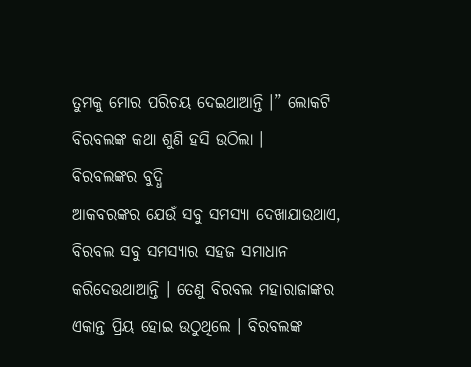ତୁମକୁ ମୋର ପରିଚୟ ଦେଇଥାଆନ୍ତି ।” ଲୋକଟି ବିରବଲଙ୍କ କଥା ଶୁଣି ହସି ଉଠିଲା ।
ବିରବଲଙ୍କର ବୁଦ୍ଧି
ଆକବରଙ୍କର ଯେଉଁ ସବୁ ସମସ୍ୟା ଦେଖାଯାଉଥାଏ, ବିରବଲ ସବୁ ସମସ୍ୟାର ସହଜ ସମାଧାନ କରିଦେଉଥାଆନ୍ତି । ତେଣୁ ବିରବଲ ମହାରାଜାଙ୍କର ଏକାନ୍ତ ପ୍ରିୟ ହୋଇ ଉଠୁଥିଲେ । ବିରବଲଙ୍କ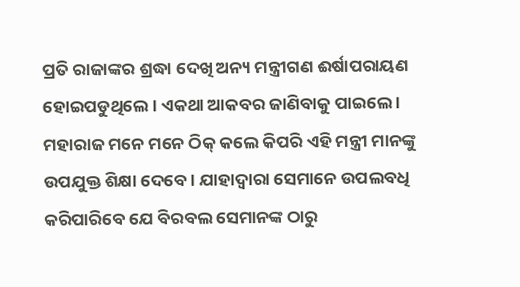ପ୍ରତି ରାଜାଙ୍କର ଶ୍ରଦ୍ଧା ଦେଖି ଅନ୍ୟ ମନ୍ତ୍ରୀଗଣ ଈର୍ଷାପରାୟଣ ହୋଇପଡୁଥିଲେ । ଏକଥା ଆକବର ଜାଣିବାକୁ ପାଇଲେ । ମହାରାଜ ମନେ ମନେ ଠିକ୍ କଲେ କିପରି ଏହି ମନ୍ତ୍ରୀ ମାନଙ୍କୁ ଉପଯୁକ୍ତ ଶିକ୍ଷା ଦେବେ । ଯାହାଦ୍ୱାରା ସେମାନେ ଉପଲବଧି କରିପାରିବେ ଯେ ବିରବଲ ସେମାନଙ୍କ ଠାରୁ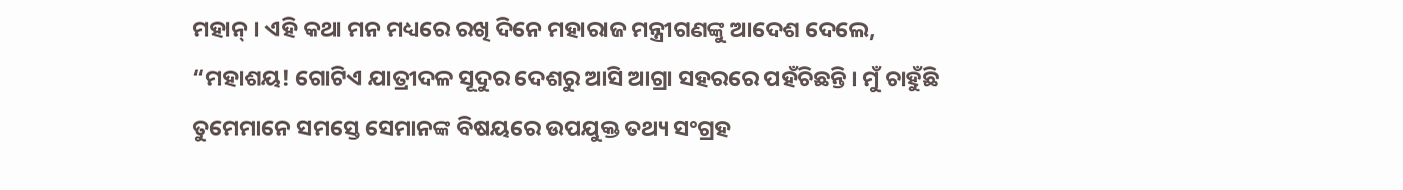ମହାନ୍ । ଏହି କଥା ମନ ମଧ୍ୟରେ ରଖି ଦିନେ ମହାରାଜ ମନ୍ତ୍ରୀଗଣଙ୍କୁ ଆଦେଶ ଦେଲେ, “ମହାଶୟ! ଗୋଟିଏ ଯାତ୍ରୀଦଳ ସୂଦୁର ଦେଶରୁ ଆସି ଆଗ୍ରା ସହରରେ ପହଁଚିଛନ୍ତି । ମୁଁ ଚାହୁଁଛି ତୁମେମାନେ ସମସ୍ତେ ସେମାନଙ୍କ ବିଷୟରେ ଉପଯୁକ୍ତ ତଥ୍ୟ ସଂଗ୍ରହ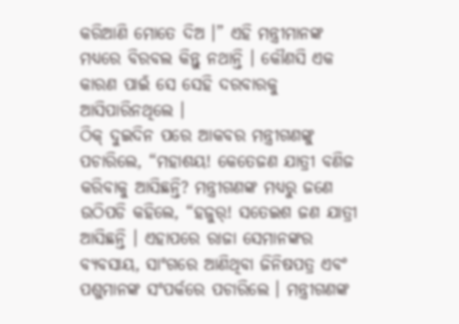କରିଆଣି ମୋତେ ଦିଅ ।” ଏହି ମନ୍ତ୍ରୀମାନଙ୍କ ମଧ୍ୟରେ ବିରବଲ କିନ୍ତୁ ନଥାନ୍ତି । କୌଣସି ଏକ କାରଣ ପାଇଁ ସେ ସେହି ଦରବାରକୁ ଆସିପାରିନଥିଲେ ।
ଠିକ୍ ଦୁଇଦିନ ପରେ ଆକବର ମନ୍ତ୍ରୀଗଣଙ୍କୁ ପଚାରିଲେ, “ମହାଶୟ! କେତେଜଣ ଯାତ୍ରୀ ବଣିଜ କରିବାକୁ ଆସିଛନ୍ତି? ମନ୍ତ୍ରୀଗଣଙ୍କ ମଧ୍ୟରୁ ଜଣେ ଉଠିପଡି କହିଲେ, “ହଜୁର୍! ସତେଇଶ ଜଣ ଯାତ୍ରୀ ଆସିଛନ୍ତି । ଏହାପରେ ରାଜା ସେମାନଙ୍କର ବ୍ୟବସାୟ, ସାଂଗରେ ଆଣିଥିବା ଜିନିଷପତ୍ର ଏବଂ ପଶୁମାନଙ୍କ ସଂପର୍କରେ ପଚାରିଲେ । ମନ୍ତ୍ରୀଗଣଙ୍କ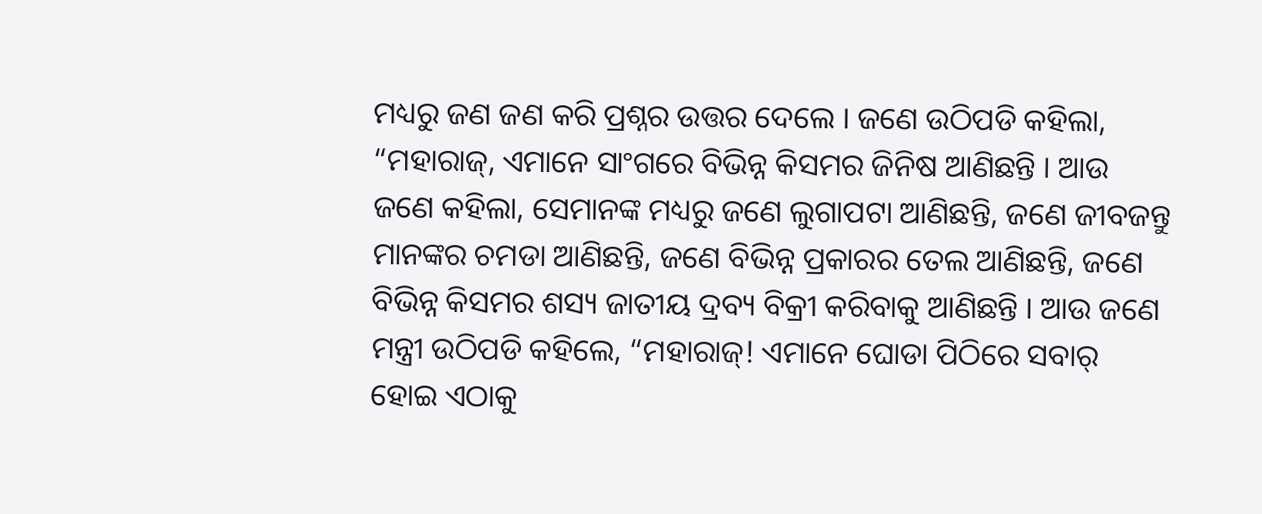ମଧ୍ୟରୁ ଜଣ ଜଣ କରି ପ୍ରଶ୍ନର ଉତ୍ତର ଦେଲେ । ଜଣେ ଉଠିପଡି କହିଲା, “ମହାରାଜ୍, ଏମାନେ ସାଂଗରେ ବିଭିନ୍ନ କିସମର ଜିନିଷ ଆଣିଛନ୍ତି । ଆଉ ଜଣେ କହିଲା, ସେମାନଙ୍କ ମଧ୍ୟରୁ ଜଣେ ଲୁଗାପଟା ଆଣିଛନ୍ତି, ଜଣେ ଜୀବଜନ୍ତୁ ମାନଙ୍କର ଚମଡା ଆଣିଛନ୍ତି, ଜଣେ ବିଭିନ୍ନ ପ୍ରକାରର ତେଲ ଆଣିଛନ୍ତି, ଜଣେ ବିଭିନ୍ନ କିସମର ଶସ୍ୟ ଜାତୀୟ ଦ୍ରବ୍ୟ ବିକ୍ରୀ କରିବାକୁ ଆଣିଛନ୍ତି । ଆଉ ଜଣେ ମନ୍ତ୍ରୀ ଉଠିପଡି କହିଲେ, “ମହାରାଜ୍! ଏମାନେ ଘୋଡା ପିଠିରେ ସବାର୍ ହୋଇ ଏଠାକୁ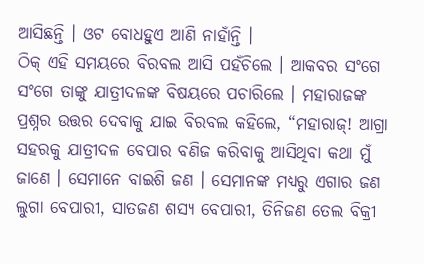ଆସିଛନ୍ତି । ଓଟ ବୋଧହୁଏ ଆଣି ନାହାଁନ୍ତି ।
ଠିକ୍ ଏହି ସମୟରେ ବିରବଲ ଆସି ପହଁଚିଲେ । ଆକବର ସଂଗେ ସଂଗେ ତାଙ୍କୁ ଯାତ୍ରୀଦଳଙ୍କ ବିଷୟରେ ପଚାରିଲେ । ମହାରାଜଙ୍କ ପ୍ରଶ୍ନର ଉତ୍ତର ଦେବାକୁ ଯାଇ ବିରବଲ କହିଲେ, “ମହାରାଜ୍! ଆଗ୍ରା ସହରକୁ ଯାତ୍ରୀଦଳ ବେପାର ବଣିଜ କରିବାକୁ ଆସିଥିବା କଥା ମୁଁ ଜାଣେ । ସେମାନେ ବାଇଶି ଜଣ । ସେମାନଙ୍କ ମଧ୍ୟରୁ ଏଗାର ଜଣ ଲୁଗା ବେପାରୀ, ସାତଜଣ ଶସ୍ୟ ବେପାରୀ, ତିନିଜଣ ତେଲ ବିକ୍ରୀ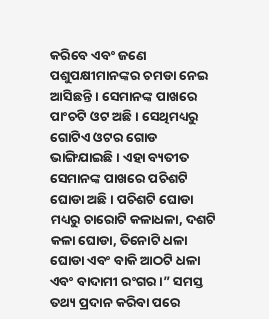କରିବେ ଏବଂ ଜଣେ ପଶୁପକ୍ଷୀମାନଙ୍କର ଚମଡା ନେଇ ଆସିଛନ୍ତି । ସେମାନଙ୍କ ପାଖରେ ପାଂଚଟି ଓଟ ଅଛି । ସେଥିମଧ୍ୟରୁ ଗୋଟିଏ ଓଟର ଗୋଡ ଭାଙ୍ଗିଯାଇଛି । ଏହା ବ୍ୟତୀତ ସେମାନଙ୍କ ପାଖରେ ପଚିଶଟି ଘୋଡା ଅଛି । ପଚିଶଟି ଘୋଡା ମଧ୍ୟରୁ ଚାରୋଟି କଳାଧଳା, ଦଶଟି କଳା ଘୋଡା, ତିନୋଟି ଧଳା ଘୋଡା ଏବଂ ବାକି ଆଠଟି ଧଳା ଏବଂ ବାଦାମୀ ରଂଗର ।” ସମସ୍ତ ତଥ୍ୟ ପ୍ରଦାନ କରିବା ପରେ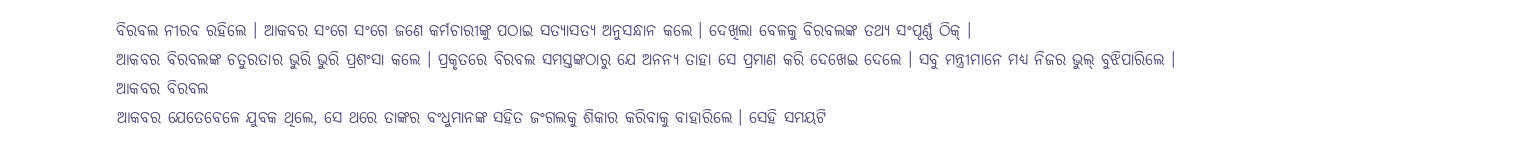ବିରବଲ ନୀରବ ରହିଲେ । ଆକବର ସଂଗେ ସଂଗେ ଜଣେ କର୍ମଚାରୀଙ୍କୁ ପଠାଇ ସତ୍ୟାସତ୍ୟ ଅନୁସନ୍ଧାନ କଲେ । ଦେଖିଲା ବେଳକୁ ବିରବଲଙ୍କ ତଥ୍ୟ ସଂପୂର୍ଣ୍ଣ ଠିକ୍ ।
ଆକବର ବିରବଲଙ୍କ ଚତୁରତାର ଭୁରି ଭୁରି ପ୍ରଶଂସା କଲେ । ପ୍ରକୃତରେ ବିରବଲ ସମସ୍ତଙ୍କଠାରୁ ଯେ ଅନନ୍ୟ ତାହା ସେ ପ୍ରମାଣ କରି ଦେଖେଇ ଦେଲେ । ସବୁ ମନ୍ତ୍ରୀମାନେ ମଧ୍ୟ ନିଜର ଭୁଲ୍ ବୁଝିପାରିଲେ ।
ଆକବର ବିରବଲ
ଆକବର ଯେତେବେଳେ ଯୁବକ ଥିଲେ, ସେ ଥରେ ତାଙ୍କର ବଂଧୁମାନଙ୍କ ସହିତ ଜଂଗଲକୁ ଶିକାର କରିବାକୁ ବାହାରିଲେ । ସେହି ସମୟଟି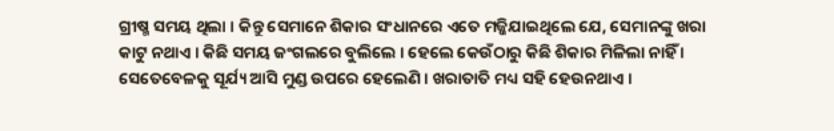ଗ୍ରୀଷ୍ମ ସମୟ ଥିଲା । କିନ୍ତୁ ସେମାନେ ଶିକାର ସଂଧାନରେ ଏତେ ମଜ୍ଜିଯାଇଥିଲେ ଯେ, ସେମାନଙ୍କୁ ଖରା କାଟୁ ନଥାଏ । କିଛି ସମୟ ଜଂଗଲରେ ବୁଲିଲେ । ହେଲେ କେଉଁଠାରୁ କିଛି ଶିକାର ମିଳିଲା ନାହିଁ ।
ସେତେବେଳକୁ ସୂର୍ଯ୍ୟ ଆସି ମୁଣ୍ଡ ଉପରେ ହେଲେଣି । ଖରାତାତି ମଧ୍ୟ ସହି ହେଉନଥାଏ ।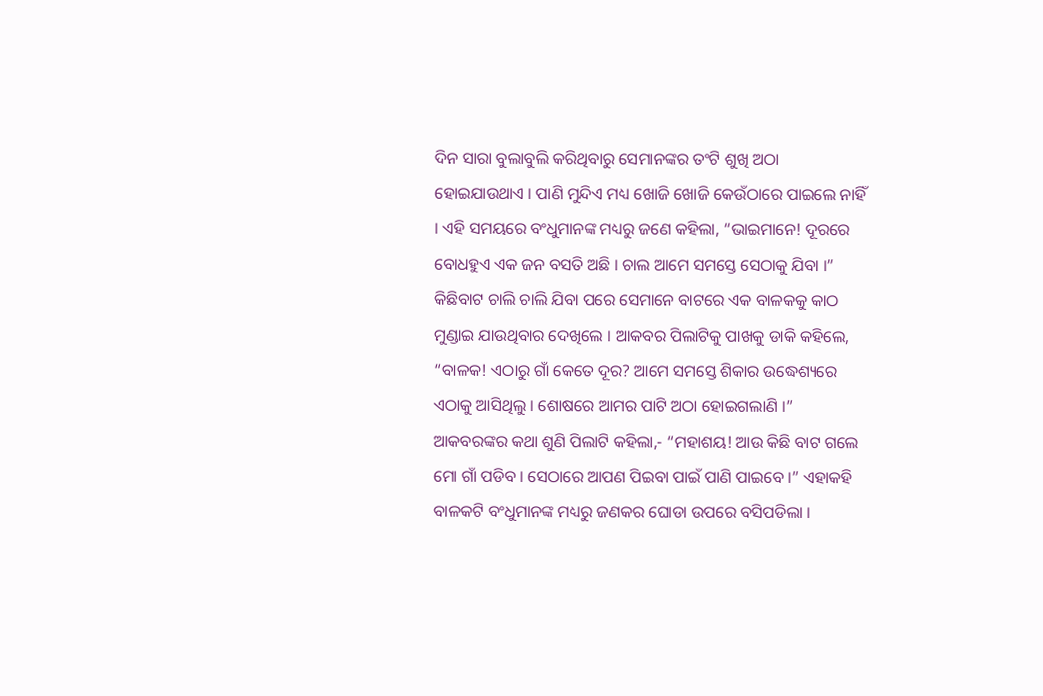ଦିନ ସାରା ବୁଲାବୁଲି କରିଥିବାରୁ ସେମାନଙ୍କର ତଂଟି ଶୁଖି ଅଠା ହୋଇଯାଉଥାଏ । ପାଣି ମୁନ୍ଦିଏ ମଧ୍ୟ ଖୋଜି ଖୋଜି କେଉଁଠାରେ ପାଇଲେ ନାହିଁ । ଏହି ସମୟରେ ବଂଧୁମାନଙ୍କ ମଧ୍ୟରୁ ଜଣେ କହିଲା, “ଭାଇମାନେ! ଦୂରରେ ବୋଧହୁଏ ଏକ ଜନ ବସତି ଅଛି । ଚାଲ ଆମେ ସମସ୍ତେ ସେଠାକୁ ଯିବା ।” କିଛିବାଟ ଚାଲି ଚାଲି ଯିବା ପରେ ସେମାନେ ବାଟରେ ଏକ ବାଳକକୁ କାଠ ମୁଣ୍ଡାଇ ଯାଉଥିବାର ଦେଖିଲେ । ଆକବର ପିଲାଟିକୁ ପାଖକୁ ଡାକି କହିଲେ, “ବାଳକ! ଏଠାରୁ ଗାଁ କେତେ ଦୂର? ଆମେ ସମସ୍ତେ ଶିକାର ଉଦ୍ଧେଶ୍ୟରେ ଏଠାକୁ ଆସିଥିଲୁ । ଶୋଷରେ ଆମର ପାଟି ଅଠା ହୋଇଗଲାଣି ।”
ଆକବରଙ୍କର କଥା ଶୁଣି ପିଲାଟି କହିଲା,- “ମହାଶୟ! ଆଉ କିଛି ବାଟ ଗଲେ ମୋ ଗାଁ ପଡିବ । ସେଠାରେ ଆପଣ ପିଇବା ପାଇଁ ପାଣି ପାଇବେ ।” ଏହାକହି ବାଳକଟି ବଂଧୁମାନଙ୍କ ମଧ୍ୟରୁ ଜଣକର ଘୋଡା ଉପରେ ବସିପଡିଲା ।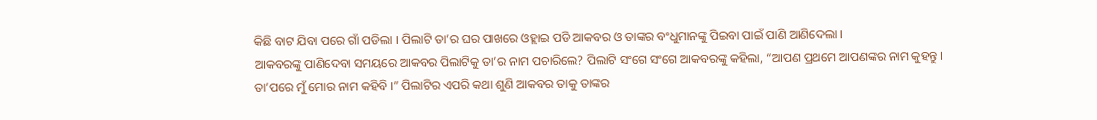କିଛି ବାଟ ଯିବା ପରେ ଗାଁ ପଡିଲା । ପିଲାଟି ତା’ର ଘର ପାଖରେ ଓହ୍ଲାଇ ପଡି ଆକବର ଓ ତାଙ୍କର ବଂଧୁମାନଙ୍କୁ ପିଇବା ପାଇଁ ପାଣି ଆଣିଦେଲା ।
ଆକବରଙ୍କୁ ପାଣିଦେବା ସମୟରେ ଆକବର ପିଲାଟିକୁ ତା’ର ନାମ ପଚାରିଲେ? ପିଲାଟି ସଂଗେ ସଂଗେ ଆକବରଙ୍କୁ କହିଲା, “ଆପଣ ପ୍ରଥମେ ଆପଣଙ୍କର ନାମ କୁହନ୍ତୁ । ତା’ପରେ ମୁଁ ମୋର ନାମ କହିବି ।” ପିଲାଟିର ଏପରି କଥା ଶୁଣି ଆକବର ତାକୁ ତାଙ୍କର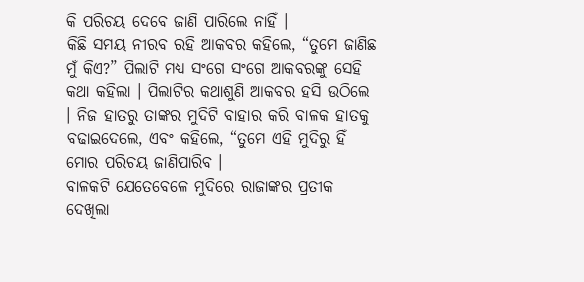କି ପରିଚୟ ଦେବେ ଜାଣି ପାରିଲେ ନାହିଁ ।
କିଛି ସମୟ ନୀରବ ରହି ଆକବର କହିଲେ, “ତୁମେ ଜାଣିଛ ମୁଁ କିଏ?” ପିଲାଟି ମଧ୍ୟ ସଂଗେ ସଂଗେ ଆକବରଙ୍କୁ ସେହି କଥା କହିଲା । ପିଲାଟିର କଥାଶୁଣି ଆକବର ହସି ଉଠିଲେ । ନିଜ ହାତରୁ ତାଙ୍କର ମୁଦିଟି ବାହାର କରି ବାଳକ ହାତକୁ ବଢାଇଦେଲେ, ଏବଂ କହିଲେ, “ତୁମେ ଏହି ମୁଦିରୁ ହିଁ ମୋର ପରିଚୟ ଜାଣିପାରିବ ।
ବାଳକଟି ଯେତେବେଳେ ମୁଦିରେ ରାଜାଙ୍କର ପ୍ରତୀକ ଦେଖିଲା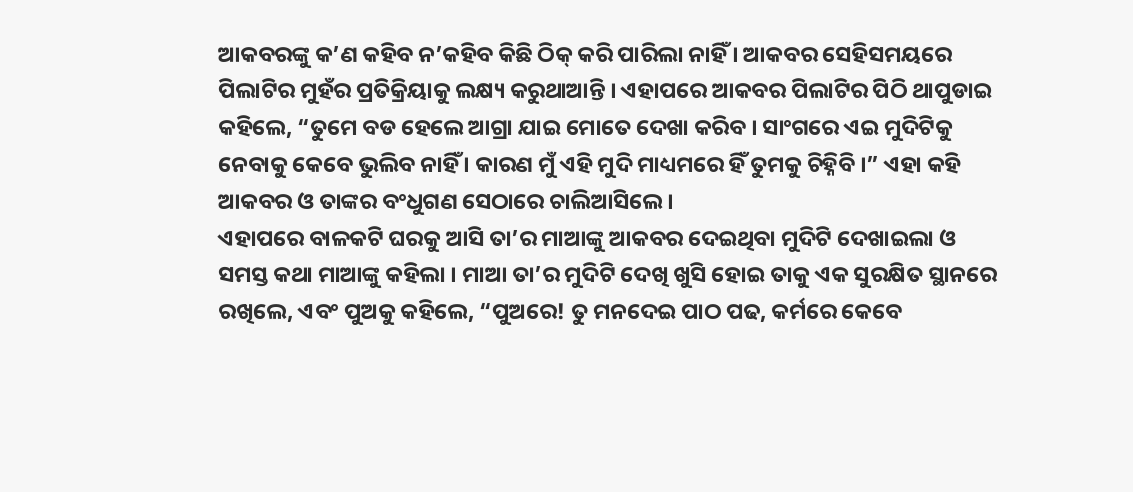ଆକବରଙ୍କୁ କ’ଣ କହିବ ନ’କହିବ କିଛି ଠିକ୍ କରି ପାରିଲା ନାହିଁ । ଆକବର ସେହିସମୟରେ ପିଲାଟିର ମୁହଁର ପ୍ରତିକ୍ରିୟାକୁ ଲକ୍ଷ୍ୟ କରୁଥାଆନ୍ତି । ଏହାପରେ ଆକବର ପିଲାଟିର ପିଠି ଥାପୁଡାଇ କହିଲେ, “ତୁମେ ବଡ ହେଲେ ଆଗ୍ରା ଯାଇ ମୋତେ ଦେଖା କରିବ । ସାଂଗରେ ଏଇ ମୁଦିଟିକୁ ନେବାକୁ କେବେ ଭୁଲିବ ନାହିଁ । କାରଣ ମୁଁ ଏହି ମୁଦି ମାଧ୍ୟମରେ ହିଁ ତୁମକୁ ଚିହ୍ନିବି ।” ଏହା କହି ଆକବର ଓ ତାଙ୍କର ବଂଧୁଗଣ ସେଠାରେ ଚାଲିଆସିଲେ ।
ଏହାପରେ ବାଳକଟି ଘରକୁ ଆସି ତା’ର ମାଆଙ୍କୁ ଆକବର ଦେଇଥିବା ମୁଦିଟି ଦେଖାଇଲା ଓ ସମସ୍ତ କଥା ମାଆଙ୍କୁ କହିଲା । ମାଆ ତା’ର ମୁଦିଟି ଦେଖି ଖୁସି ହୋଇ ତାକୁ ଏକ ସୁରକ୍ଷିତ ସ୍ଥାନରେ ରଖିଲେ, ଏବଂ ପୁଅକୁ କହିଲେ, “ପୁଅରେ! ତୁ ମନଦେଇ ପାଠ ପଢ, କର୍ମରେ କେବେ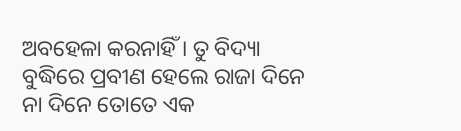ଅବହେଳା କରନାହିଁ । ତୁ ବିଦ୍ୟା ବୁଦ୍ଧିରେ ପ୍ରବୀଣ ହେଲେ ରାଜା ଦିନେ ନା ଦିନେ ତୋତେ ଏକ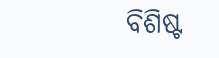ବିଶିଷ୍ଟ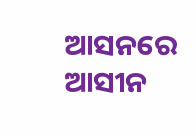ଆସନରେ ଆସୀନ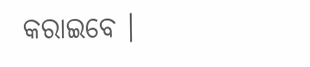କରାଇବେ ।